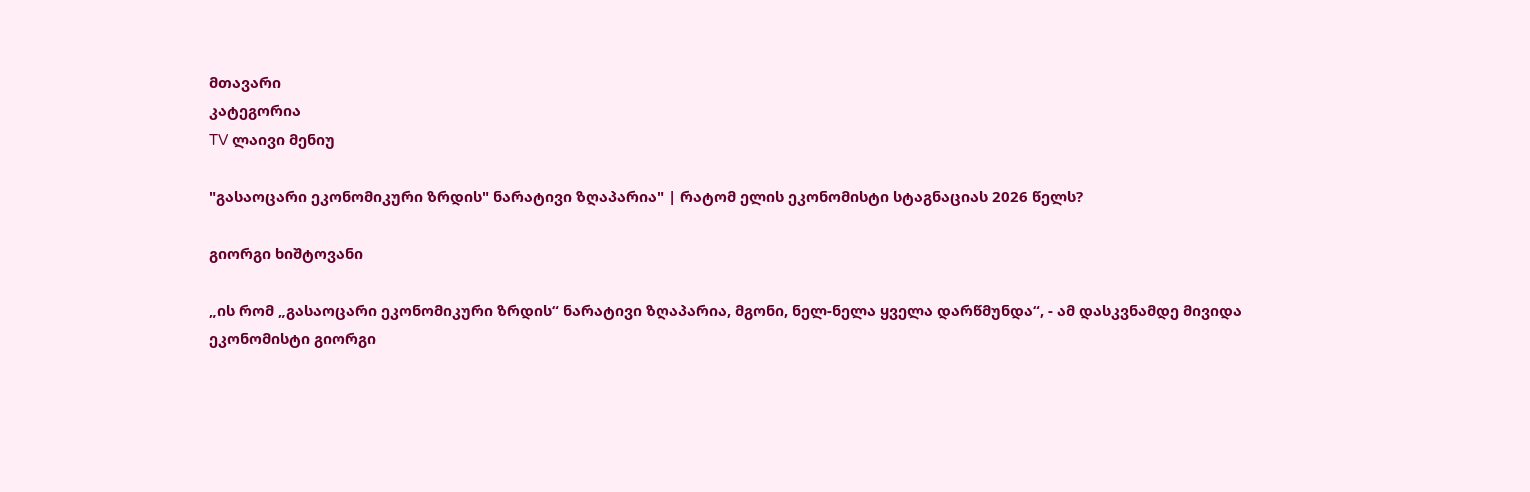მთავარი
კატეგორია
TV ლაივი მენიუ

"გასაოცარი ეკონომიკური ზრდის" ნარატივი ზღაპარია" | რატომ ელის ეკონომისტი სტაგნაციას 2026 წელს?

გიორგი ხიშტოვანი

„ის რომ „გასაოცარი ეკონომიკური ზრდის“ ნარატივი ზღაპარია, მგონი, ნელ-ნელა ყველა დარწმუნდა“, - ამ დასკვნამდე მივიდა ეკონომისტი გიორგი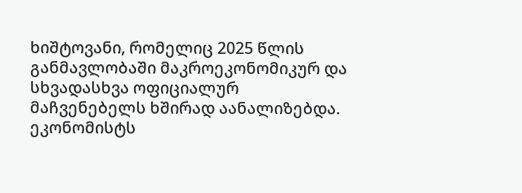ხიშტოვანი, რომელიც 2025 წლის განმავლობაში მაკროეკონომიკურ და სხვადასხვა ოფიციალურ მაჩვენებელს ხშირად აანალიზებდა. ეკონომისტს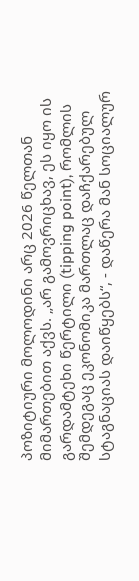პოზიტიური მოლოდინი არც 2026 წელთან მიმართებით აქვს. „არ გამოვრიცხავ, ეს იყო ის გარდამტეხი წერტილი (tipping point), რომლის შემდეგაც ეკონომიკა მართლაც დაჩქარებულ სტაგნაციას დაიწყებს“, - დაწერა მან სოციალურ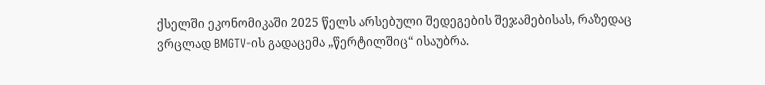ქსელში ეკონომიკაში 2025 წელს არსებული შედეგების შეჯამებისას, რაზედაც ვრცლად BMGTV-ის გადაცემა „წერტილშიც“ ისაუბრა.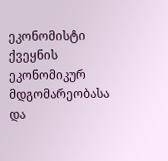ეკონომისტი ქვეყნის ეკონომიკურ მდგომარეობასა და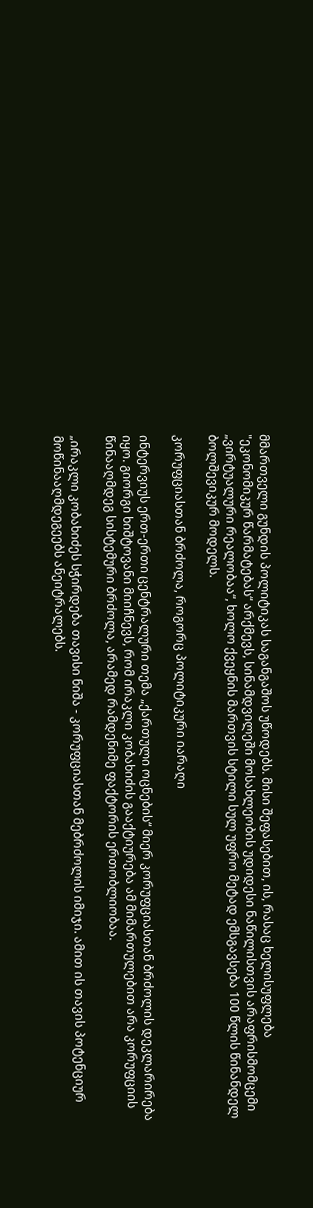მმართველი გუნდის პოლიტიკას საგანგაშოს უწოდებს. მისი შეფასებით, ის, რასაც ხელისუფლება "ეკონომიკურ წარმატებას“ არქმევს, სინამდვილეში მოსახლეობის უდიდესი ნაწილისთვის არაფრისმომცემი „ვირტუალური რეალობაა“, ხოლო ქვეყნის მართვის სტილი სულ უფრო მეტად ემსგავსება 100 წლის წინანდელ ბოლშევიკურ მოდელს.

კორუფციასთან ბრძოლა, როგორც პოლიტიკური იარაღი

ინტერვიუს ერთ-ერთი ცენტრალური თემა „ქართული ოცნების“ მიერ კორუფციასთან ბრძოლის დეკლარირება იყო. გიორგი ხიშტოვანი მიიჩნევს, რომ ირაკლი კობახიძის გააქტიურება ამ მიმართულებით არა კორუფციის წინააღმდეგ სისტემური ბრძოლა, არამედ რამდენიმე ფაქტორის ერთობლიობაა.

„ირაკლი კობახიძეს სჭირდება თავისი ნიშა - კორუფციასთან მებრძოლის იმიჯი. ამით ის თავის პოტენციურ მოწინააღმდეგეებს ანეიტრალებს.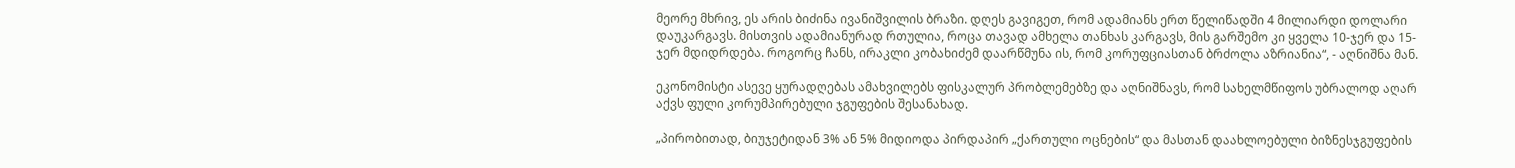მეორე მხრივ, ეს არის ბიძინა ივანიშვილის ბრაზი. დღეს გავიგეთ, რომ ადამიანს ერთ წელიწადში 4 მილიარდი დოლარი დაუკარგავს. მისთვის ადამიანურად რთულია, როცა თავად ამხელა თანხას კარგავს, მის გარშემო კი ყველა 10-ჯერ და 15-ჯერ მდიდრდება. როგორც ჩანს, ირაკლი კობახიძემ დაარწმუნა ის, რომ კორუფციასთან ბრძოლა აზრიანია“, - აღნიშნა მან.

ეკონომისტი ასევე ყურადღებას ამახვილებს ფისკალურ პრობლემებზე და აღნიშნავს, რომ სახელმწიფოს უბრალოდ აღარ აქვს ფული კორუმპირებული ჯგუფების შესანახად.

„პირობითად, ბიუჯეტიდან 3% ან 5% მიდიოდა პირდაპირ „ქართული ოცნების“ და მასთან დაახლოებული ბიზნესჯგუფების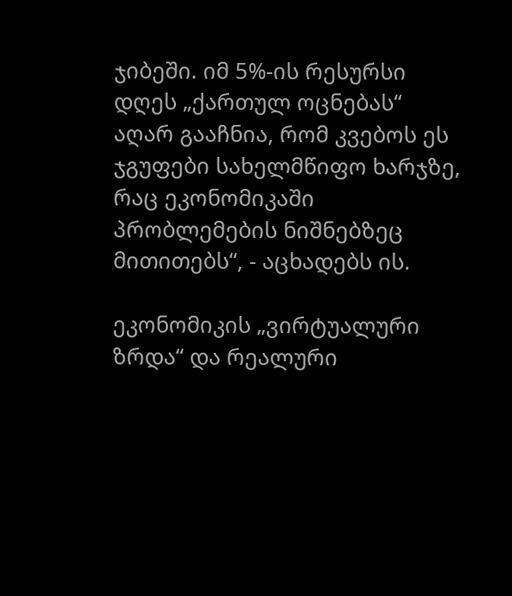ჯიბეში. იმ 5%-ის რესურსი დღეს „ქართულ ოცნებას“ აღარ გააჩნია, რომ კვებოს ეს ჯგუფები სახელმწიფო ხარჯზე, რაც ეკონომიკაში პრობლემების ნიშნებზეც მითითებს“, - აცხადებს ის.

ეკონომიკის „ვირტუალური ზრდა“ და რეალური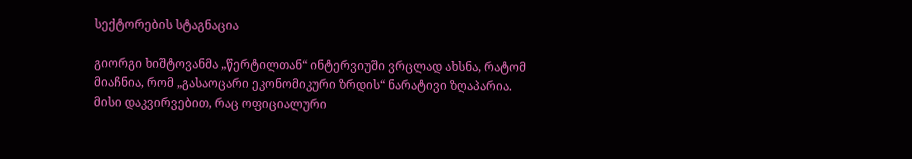სექტორების სტაგნაცია

გიორგი ხიშტოვანმა „წერტილთან“ ინტერვიუში ვრცლად ახსნა, რატომ მიაჩნია, რომ „გასაოცარი ეკონომიკური ზრდის“ ნარატივი ზღაპარია. მისი დაკვირვებით, რაც ოფიციალური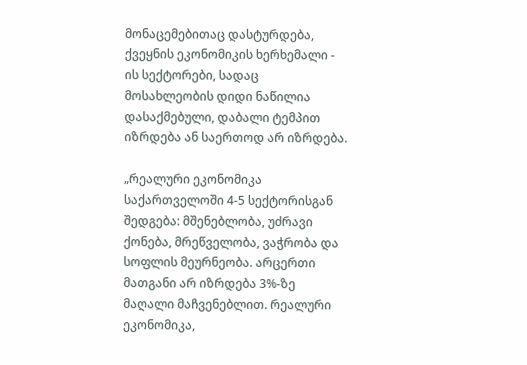მონაცემებითაც დასტურდება, ქვეყნის ეკონომიკის ხერხემალი - ის სექტორები, სადაც მოსახლეობის დიდი ნაწილია დასაქმებული, დაბალი ტემპით იზრდება ან საერთოდ არ იზრდება.

„რეალური ეკონომიკა საქართველოში 4-5 სექტორისგან შედგება: მშენებლობა, უძრავი ქონება, მრეწველობა, ვაჭრობა და სოფლის მეურნეობა. არცერთი მათგანი არ იზრდება 3%-ზე მაღალი მაჩვენებლით. რეალური ეკონომიკა,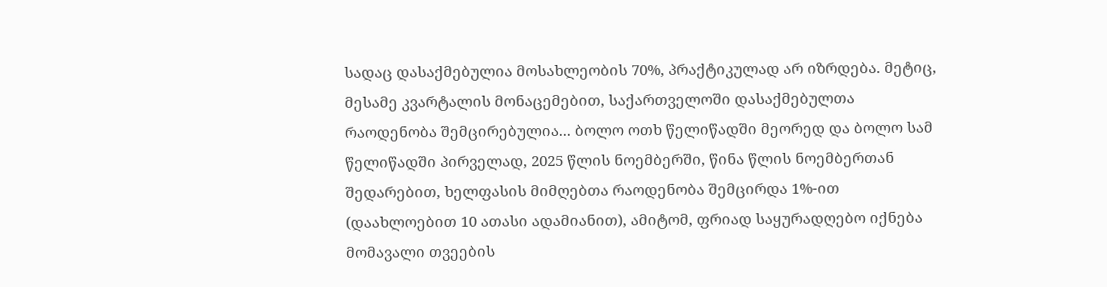სადაც დასაქმებულია მოსახლეობის 70%, პრაქტიკულად არ იზრდება. მეტიც, მესამე კვარტალის მონაცემებით, საქართველოში დასაქმებულთა რაოდენობა შემცირებულია... ბოლო ოთხ წელიწადში მეორედ და ბოლო სამ წელიწადში პირველად, 2025 წლის ნოემბერში, წინა წლის ნოემბერთან შედარებით, ხელფასის მიმღებთა რაოდენობა შემცირდა 1%-ით (დაახლოებით 10 ათასი ადამიანით), ამიტომ, ფრიად საყურადღებო იქნება მომავალი თვეების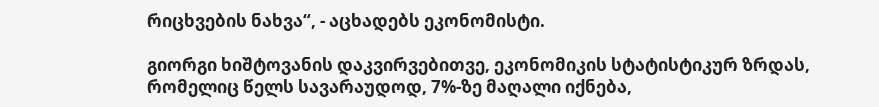რიცხვების ნახვა“, - აცხადებს ეკონომისტი.

გიორგი ხიშტოვანის დაკვირვებითვე, ეკონომიკის სტატისტიკურ ზრდას, რომელიც წელს სავარაუდოდ, 7%-ზე მაღალი იქნება,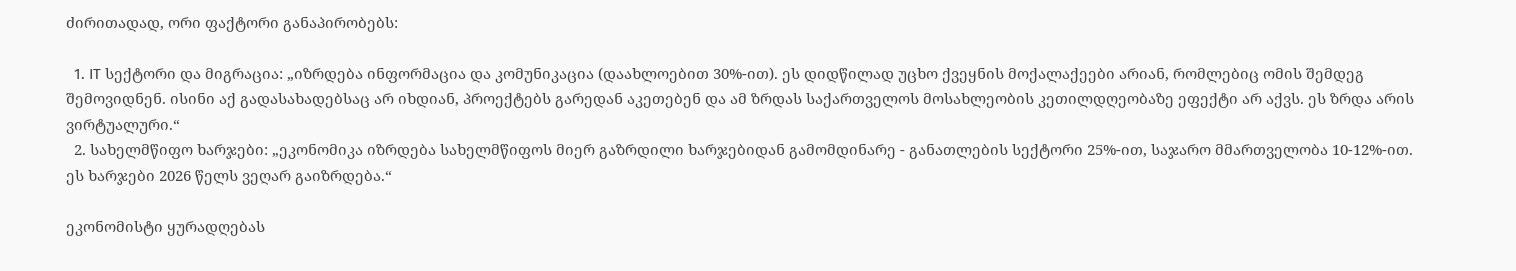ძირითადად, ორი ფაქტორი განაპირობებს:

  1. IT სექტორი და მიგრაცია: „იზრდება ინფორმაცია და კომუნიკაცია (დაახლოებით 30%-ით). ეს დიდწილად უცხო ქვეყნის მოქალაქეები არიან, რომლებიც ომის შემდეგ შემოვიდნენ. ისინი აქ გადასახადებსაც არ იხდიან, პროექტებს გარედან აკეთებენ და ამ ზრდას საქართველოს მოსახლეობის კეთილდღეობაზე ეფექტი არ აქვს. ეს ზრდა არის ვირტუალური.“
  2. სახელმწიფო ხარჯები: „ეკონომიკა იზრდება სახელმწიფოს მიერ გაზრდილი ხარჯებიდან გამომდინარე - განათლების სექტორი 25%-ით, საჯარო მმართველობა 10-12%-ით. ეს ხარჯები 2026 წელს ვეღარ გაიზრდება.“

ეკონომისტი ყურადღებას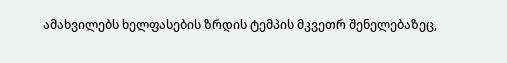ამახვილებს ხელფასების ზრდის ტემპის მკვეთრ შენელებაზეც,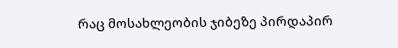რაც მოსახლეობის ჯიბეზე პირდაპირ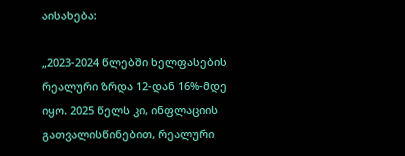აისახება:

„2023-2024 წლებში ხელფასების რეალური ზრდა 12-დან 16%-მდე იყო. 2025 წელს კი, ინფლაციის გათვალისწინებით, რეალური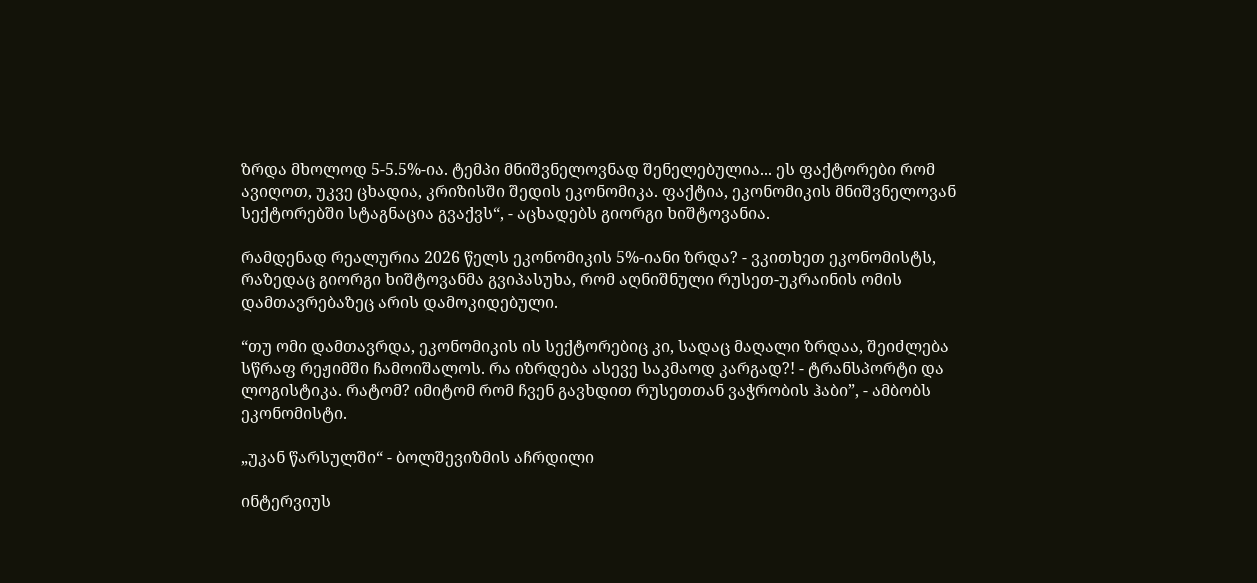ზრდა მხოლოდ 5-5.5%-ია. ტემპი მნიშვნელოვნად შენელებულია... ეს ფაქტორები რომ ავიღოთ, უკვე ცხადია, კრიზისში შედის ეკონომიკა. ფაქტია, ეკონომიკის მნიშვნელოვან სექტორებში სტაგნაცია გვაქვს“, - აცხადებს გიორგი ხიშტოვანია.

რამდენად რეალურია 2026 წელს ეკონომიკის 5%-იანი ზრდა? - ვკითხეთ ეკონომისტს, რაზედაც გიორგი ხიშტოვანმა გვიპასუხა, რომ აღნიშნული რუსეთ-უკრაინის ომის დამთავრებაზეც არის დამოკიდებული.

“თუ ომი დამთავრდა, ეკონომიკის ის სექტორებიც კი, სადაც მაღალი ზრდაა, შეიძლება სწრაფ რეჟიმში ჩამოიშალოს. რა იზრდება ასევე საკმაოდ კარგად?! - ტრანსპორტი და ლოგისტიკა. რატომ? იმიტომ რომ ჩვენ გავხდით რუსეთთან ვაჭრობის ჰაბი”, - ამბობს ეკონომისტი.

„უკან წარსულში“ - ბოლშევიზმის აჩრდილი

ინტერვიუს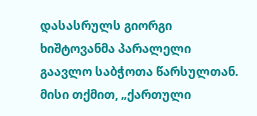დასასრულს გიორგი ხიშტოვანმა პარალელი გაავლო საბჭოთა წარსულთან. მისი თქმით, „ქართული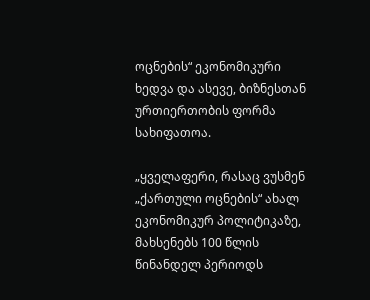ოცნების“ ეკონომიკური ხედვა და ასევე, ბიზნესთან ურთიერთობის ფორმა სახიფათოა.

„ყველაფერი, რასაც ვუსმენ „ქართული ოცნების“ ახალ ეკონომიკურ პოლიტიკაზე, მახსენებს 100 წლის წინანდელ პერიოდს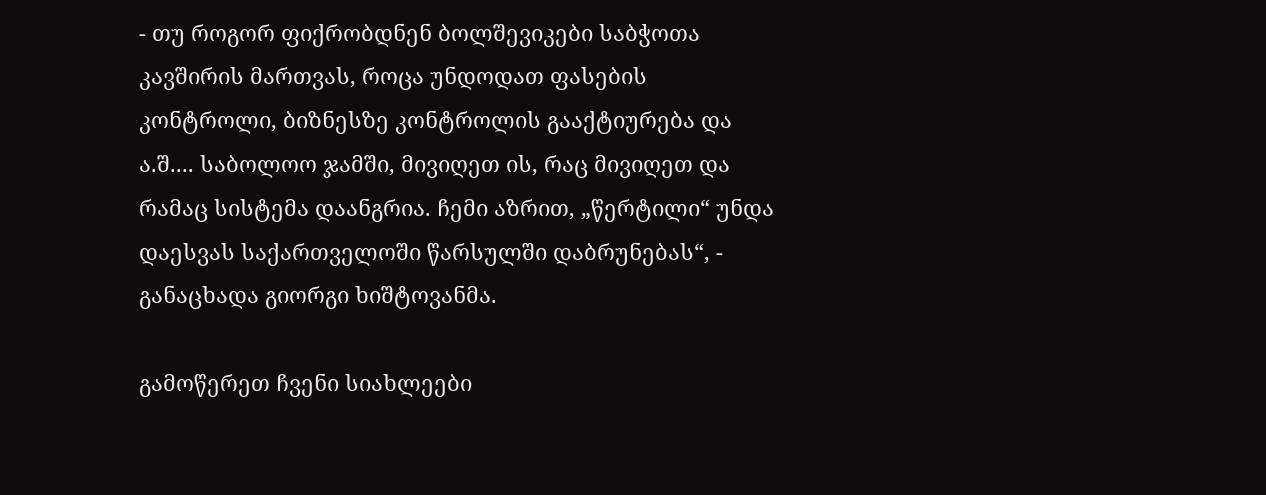- თუ როგორ ფიქრობდნენ ბოლშევიკები საბჭოთა კავშირის მართვას, როცა უნდოდათ ფასების კონტროლი, ბიზნესზე კონტროლის გააქტიურება და ა.შ.... საბოლოო ჯამში, მივიღეთ ის, რაც მივიღეთ და რამაც სისტემა დაანგრია. ჩემი აზრით, „წერტილი“ უნდა დაესვას საქართველოში წარსულში დაბრუნებას“, - განაცხადა გიორგი ხიშტოვანმა.

გამოწერეთ ჩვენი სიახლეები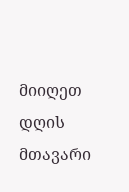მიიღეთ დღის მთავარი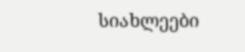სიახლეები